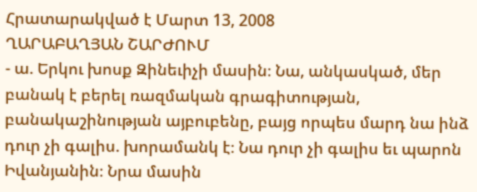Հրատարակված է Մարտ 13, 2008
ՂԱՐԱԲԱՂՅԱՆ ՇԱՐԺՈՒՄ
- ա. Երկու խոսք Զինեւիչի մասին։ Նա, անկասկած, մեր բանակ է բերել ռազմական գրագիտության, բանակաշինության այբուբենը, բայց որպես մարդ նա ինձ դուր չի գալիս. խորամանկ է։ Նա դուր չի գալիս եւ պարոն Իվանյանին։ Նրա մասին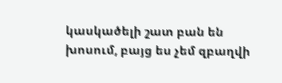կասկածելի շատ բան են խոսում, բայց ես չեմ զբաղվի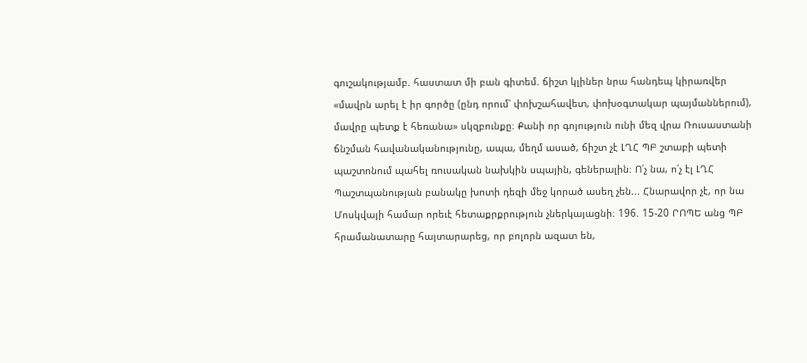գուշակությամբ. հաստատ մի բան գիտեմ. ճիշտ կլիներ նրա հանդեպ կիրառվեր «մավրն արել է իր գործը (ընդ որում՝ փոխշահավետ, փոխօգտակար պայմաններում), մավրը պետք է հեռանա» սկզբունքը։ Քանի որ գոյություն ունի մեզ վրա Ռուսաստանի ճնշման հավանականությունը, ապա, մեղմ ասած, ճիշտ չէ ԼՂՀ ՊԲ շտաբի պետի պաշտոնում պահել ռուսական նախկին սպային, գեներալին։ Ո՛չ նա, ո՛չ էլ ԼՂՀ Պաշտպանության բանակը խոտի դեզի մեջ կորած ասեղ չեն... Հնարավոր չէ, որ նա Մոսկվայի համար որեւէ հետաքրքրություն չներկայացնի։ 196. 15-20 ՐՈՊԵ անց ՊԲ հրամանատարը հայտարարեց, որ բոլորն ազատ են,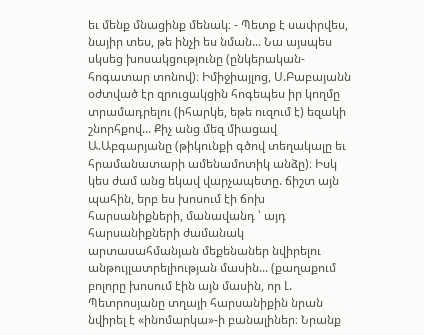եւ մենք մնացինք մենակ։ - Պետք է սափրվես, նայիր տես, թե ինչի ես նման... Նա այսպես սկսեց խոսակցությունը (ընկերական- հոգատար տոնով)։ Իմիջիայլոց, Ս.Բաբայանն օժտված էր զրուցակցին հոգեպես իր կողմը տրամադրելու (իհարկե, եթե ուզում է) եզակի շնորհքով... Քիչ անց մեզ միացավ Ա.Աբգարյանը (թիկունքի գծով տեղակալը եւ հրամանատարի ամենամոտիկ անձը)։ Իսկ կես ժամ անց եկավ վարչապետը. ճիշտ այն պահին, երբ ես խոսում էի ճոխ հարսանիքների, մանավանդ ՝ այդ հարսանիքների ժամանակ արտասահմանյան մեքենաներ նվիրելու անթույլատրելիության մասին... (քաղաքում բոլորը խոսում էին այն մասին, որ Լ. Պետրոսյանը տղայի հարսանիքին նրան նվիրել է «ինոմարկա»-ի բանալիներ։ Նրանք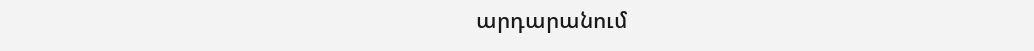արդարանում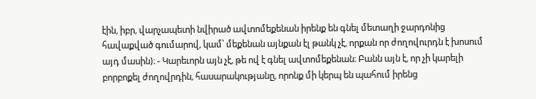էին, իբր, վարչապետի նվիրած ավտոմեքենան իրենք են գնել մետաղի ջարդոնից հավաքված գումարով, կամ՝ մեքենան այնքան էլ թանկ չէ, որքան որ ժողովուրդն է խոսում այդ մասին)։ - Կարեւորն այն չէ, թե ով է գնել ավտոմեքենան։ Բանն այն է, որ չի կարելի բորբոքել ժողովրդին, հասարակությանը, որոնք մի կերպ են պահում իրենց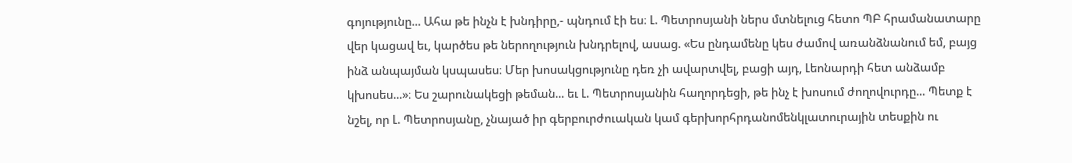գոյությունը... Ահա թե ինչն է խնդիրը,- պնդում էի ես։ Լ. Պետրոսյանի ներս մտնելուց հետո ՊԲ հրամանատարը վեր կացավ եւ, կարծես թե ներողություն խնդրելով, ասաց. «Ես ընդամենը կես ժամով առանձնանում եմ, բայց ինձ անպայման կսպասես։ Մեր խոսակցությունը դեռ չի ավարտվել, բացի այդ, Լեոնարդի հետ անձամբ կխոսես...»։ Ես շարունակեցի թեման... եւ Լ. Պետրոսյանին հաղորդեցի, թե ինչ է խոսում ժողովուրդը... Պետք է նշել, որ Լ. Պետրոսյանը, չնայած իր գերբուրժուական կամ գերխորհրդանոմենկլատուրային տեսքին ու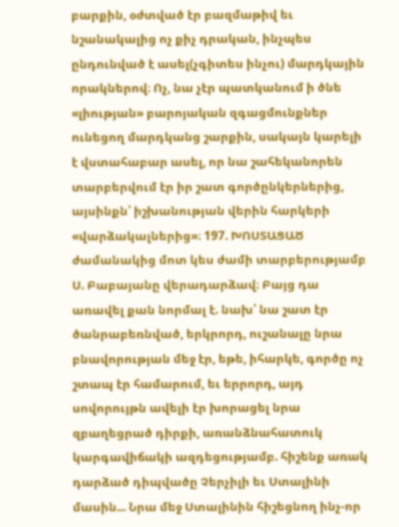բարքին, օժտված էր բազմաթիվ եւ նշանակալից ոչ քիչ դրական, ինչպես ընդունված է ասել(չգիտես ինչու) մարդկային որակներով։ Ոչ, նա չէր պատկանում ի ծնե «լիության» բարոյական զգացմունքներ ունեցող մարդկանց շարքին, սակայն կարելի է վստահաբար ասել, որ նա շահեկանորեն տարբերվում էր իր շատ գործընկերներից, այսինքն՝ իշխանության վերին հարկերի «վարձակալներից»։ 197. ԽՈՍՏԱՑԱԾ ժամանակից մոտ կես ժամի տարբերությամբ Ս. Բաբայանը վերադարձավ։ Բայց դա առավել քան նորմալ է. նախ՝ նա շատ էր ծանրաբեռնված, երկրորդ, ուշանալը նրա բնավորության մեջ էր, եթե, իհարկե, գործը ոչ շտապ էր համարում, եւ երրորդ, այդ սովորույթն ավելի էր խորացել նրա զբաղեցրած դիրքի, առանձնահատուկ կարգավիճակի ազդեցությամբ. հիշենք առակ դարձած դիպվածը Չերչիլի եւ Ստալինի մասին... Նրա մեջ Ստալինին հիշեցնող ինչ-որ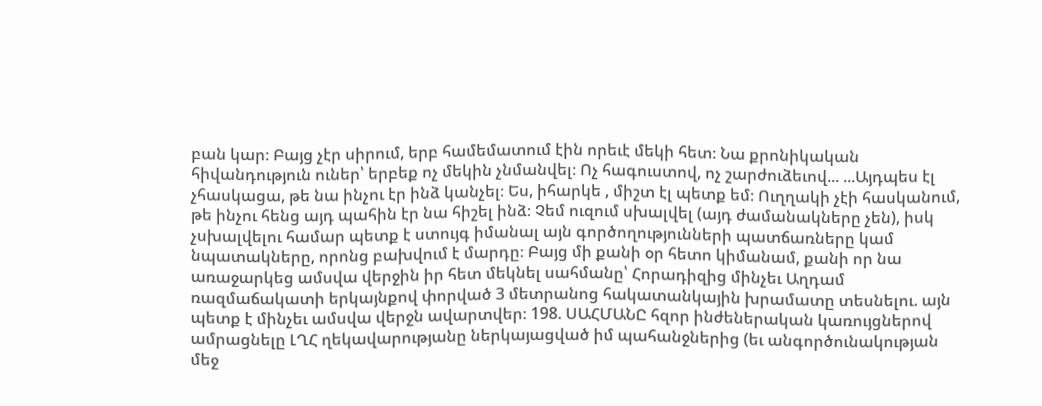բան կար։ Բայց չէր սիրում, երբ համեմատում էին որեւէ մեկի հետ։ Նա քրոնիկական հիվանդություն ուներ՝ երբեք ոչ մեկին չնմանվել։ Ոչ հագուստով, ոչ շարժուձեւով... ...Այդպես էլ չհասկացա, թե նա ինչու էր ինձ կանչել։ Ես, իհարկե , միշտ էլ պետք եմ։ Ուղղակի չէի հասկանում, թե ինչու հենց այդ պահին էր նա հիշել ինձ։ Չեմ ուզում սխալվել (այդ ժամանակները չեն), իսկ չսխալվելու համար պետք է ստույգ իմանալ այն գործողությունների պատճառները կամ նպատակները, որոնց բախվում է մարդը։ Բայց մի քանի օր հետո կիմանամ, քանի որ նա առաջարկեց ամսվա վերջին իր հետ մեկնել սահմանը՝ Հորադիզից մինչեւ Աղդամ ռազմաճակատի երկայնքով փորված 3 մետրանոց հակատանկային խրամատը տեսնելու. այն պետք է մինչեւ ամսվա վերջն ավարտվեր։ 198. ՍԱՀՄԱՆԸ հզոր ինժեներական կառույցներով ամրացնելը ԼՂՀ ղեկավարությանը ներկայացված իմ պահանջներից (եւ անգործունակության մեջ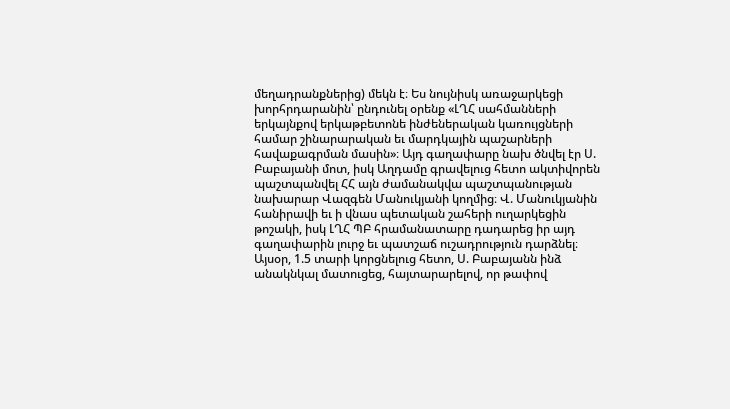մեղադրանքներից) մեկն է։ Ես նույնիսկ առաջարկեցի խորհրդարանին՝ ընդունել օրենք «ԼՂՀ սահմանների երկայնքով երկաթբետոնե ինժեներական կառույցների համար շինարարական եւ մարդկային պաշարների հավաքագրման մասին»։ Այդ գաղափարը նախ ծնվել էր Ս. Բաբայանի մոտ, իսկ Աղդամը գրավելուց հետո ակտիվորեն պաշտպանվել ՀՀ այն ժամանակվա պաշտպանության նախարար Վազգեն Մանուկյանի կողմից։ Վ. Մանուկյանին հանիրավի եւ ի վնաս պետական շահերի ուղարկեցին թոշակի, իսկ ԼՂՀ ՊԲ հրամանատարը դադարեց իր այդ գաղափարին լուրջ եւ պատշաճ ուշադրություն դարձնել։ Այսօր, 1.5 տարի կորցնելուց հետո, Ս. Բաբայանն ինձ անակնկալ մատուցեց, հայտարարելով, որ թափով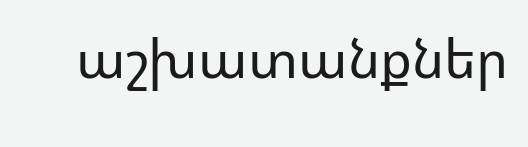աշխատանքներ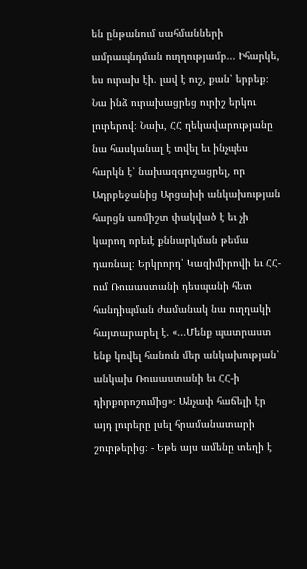են ընթանում սահմանների ամրապնդման ուղղությամբ... Իհարկե, ես ուրախ էի. լավ է ուշ, քան՝ երբեք։ Նա ինձ ուրախացրեց ուրիշ երկու լուրերով։ Նախ, ՀՀ ղեկավարությանը նա հասկանալ է տվել եւ ինչպես հարկն է՝ նախազգուշացրել, որ Ադրբեջանից Արցախի անկախության հարցն առմիշտ փակված է եւ չի կարող որեւէ քննարկման թեմա դառնալ։ Երկրորդ՝ Կազիմիրովի եւ ՀՀ-ում Ռուսաստանի դեսպանի հետ հանդիպման ժամանակ նա ուղղակի հայտարարել է. «...Մենք պատրաստ ենք կռվել հանուն մեր անկախության՝ անկախ Ռուսաստանի եւ ՀՀ-ի դիրքորոշումից»։ Անչափ հաճելի էր այդ լուրերը լսել հրամանատարի շուրթերից։ - Եթե այս ամենը տեղի է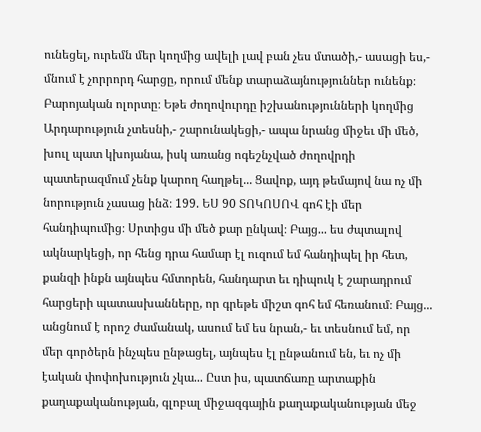ունեցել, ուրեմն մեր կողմից ավելի լավ բան չես մտածի,- ասացի ես,- մնում է չորրորդ հարցը, որում մենք տարաձայնություններ ունենք։ Բարոյական ոլորտը։ Եթե ժողովուրդը իշխանությունների կողմից Արդարություն չտեսնի,- շարունակեցի,- ապա նրանց միջեւ մի մեծ, խուլ պատ կխոյանա, իսկ առանց ոգեշնչված ժողովրդի պատերազմում չենք կարող հաղթել... Ցավոք, այդ թեմայով նա ոչ մի նորություն չասաց ինձ։ 199. ԵՍ 90 ՏՈԿՈՍՈՎ գոհ էի մեր հանդիպումից։ Սրտիցս մի մեծ քար ընկավ։ Բայց... ես ժպտալով ակնարկեցի, որ հենց դրա համար էլ ուզում եմ հանդիպել իր հետ, քանզի ինքն այնպես հմտորեն, հանդարտ եւ դիպուկ է շարադրում հարցերի պատասխանները, որ գրեթե միշտ գոհ եմ հեռանում։ Բայց... անցնում է որոշ ժամանակ, ասում եմ ես նրան,- եւ տեսնում եմ, որ մեր գործերն ինչպես ընթացել, այնպես էլ ընթանում են, եւ ոչ մի էական փոփոխություն չկա... Ըստ իս, պատճառը արտաքին քաղաքականության, գլոբալ միջազգային քաղաքականության մեջ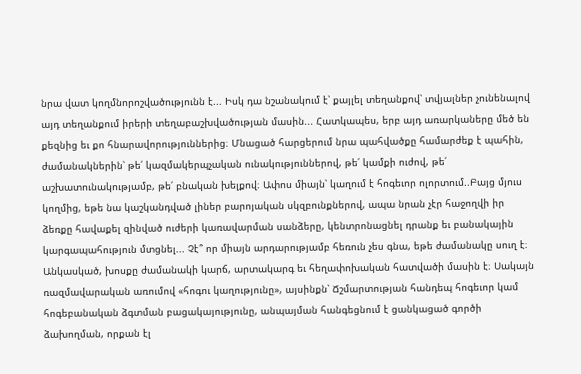նրա վատ կողմնորոշվածությունն է... Իսկ դա նշանակում է՝ քայլել տեղանքով՝ տվյալներ չունենալով այդ տեղանքում իրերի տեղաբաշխվածության մասին... Հատկապես, երբ այդ առարկաները մեծ են քեզնից եւ քո հնարավորություններից։ Մնացած հարցերում նրա պահվածքը համարժեք է պահին, ժամանակներին՝ թե՛ կազմակերպչական ունակություններով, թե՛ կամքի ուժով, թե՛ աշխատունակությամբ, թե՛ բնական խելքով։ Ափոս միայն՝ կաղում է հոգեւոր ոլորտում..Բայց մյուս կողմից, եթե նա կաշկանդված լիներ բարոյական սկզբունքներով, ապա նրան չէր հաջողվի իր ձեռքը հավաքել զինված ուժերի կառավարման սանձերը, կենտրոնացնել դրանք եւ բանակային կարգապահություն մտցնել... Չէ՞ որ միայն արդարությամբ հեռուն չես գնա, եթե ժամանակը սուղ է։ Անկասկած, խոսքը ժամանակի կարճ, արտակարգ եւ հեղափոխական հատվածի մասին է։ Սակայն ռազմավարական առումով «հոգու կաղությունը», այսինքն՝ Ճշմարտության հանդեպ հոգեւոր կամ հոգեբանական ձգտման բացակայությունը, անպայման հանգեցնում է ցանկացած գործի ձախողման, որքան էլ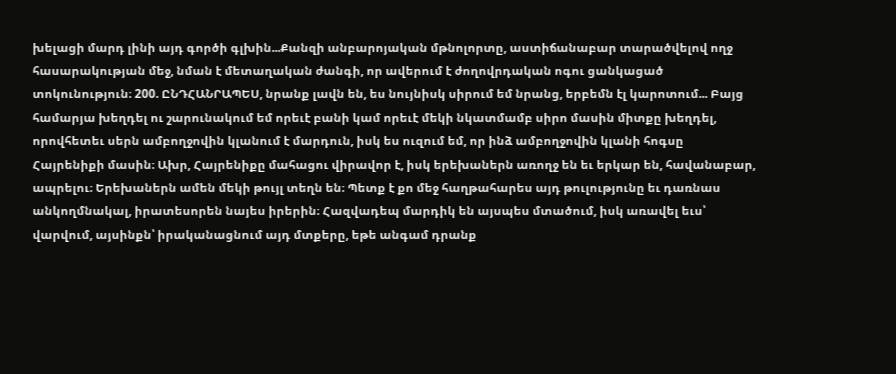խելացի մարդ լինի այդ գործի գլխին...Քանզի անբարոյական մթնոլորտը, աստիճանաբար տարածվելով ողջ հասարակության մեջ, նման է մետաղական ժանգի, որ ավերում է ժողովրդական ոգու ցանկացած տոկունություն։ 200. ԸՆԴՀԱՆՐԱՊԵՍ, նրանք լավն են, ես նույնիսկ սիրում եմ նրանց, երբեմն էլ կարոտում... Բայց համարյա խեղդել ու շարունակում եմ որեւէ բանի կամ որեւէ մեկի նկատմամբ սիրո մասին միտքը խեղդել, որովհետեւ սերն ամբողջովին կլանում է մարդուն, իսկ ես ուզում եմ, որ ինձ ամբողջովին կլանի հոգսը Հայրենիքի մասին։ Ախր, Հայրենիքը մահացու վիրավոր է, իսկ երեխաներն առողջ են եւ երկար են, հավանաբար, ապրելու։ Երեխաներն ամեն մեկի թույլ տեղն են։ Պետք է քո մեջ հաղթահարես այդ թուլությունը եւ դառնաս անկողմնակալ, իրատեսորեն նայես իրերին։ Հազվադեպ մարդիկ են այսպես մտածում, իսկ առավել եւս՝ վարվում, այսինքն՝ իրականացնում այդ մտքերը, եթե անգամ դրանք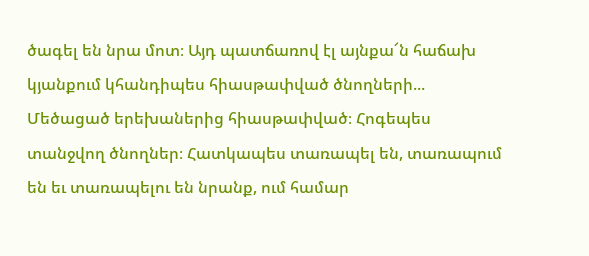ծագել են նրա մոտ։ Այդ պատճառով էլ այնքա՜ն հաճախ կյանքում կհանդիպես հիասթափված ծնողների... Մեծացած երեխաներից հիասթափված։ Հոգեպես տանջվող ծնողներ։ Հատկապես տառապել են, տառապում են եւ տառապելու են նրանք, ում համար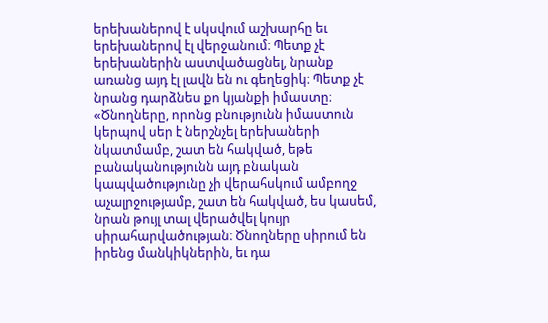երեխաներով է սկսվում աշխարհը եւ երեխաներով էլ վերջանում։ Պետք չէ երեխաներին աստվածացնել, նրանք առանց այդ էլ լավն են ու գեղեցիկ։ Պետք չէ նրանց դարձնես քո կյանքի իմաստը։ «Ծնողները, որոնց բնությունն իմաստուն կերպով սեր է ներշնչել երեխաների նկատմամբ, շատ են հակված, եթե բանականությունն այդ բնական կապվածությունը չի վերահսկում ամբողջ աչալրջությամբ, շատ են հակված, ես կասեմ, նրան թույլ տալ վերածվել կույր սիրահարվածության։ Ծնողները սիրում են իրենց մանկիկներին, եւ դա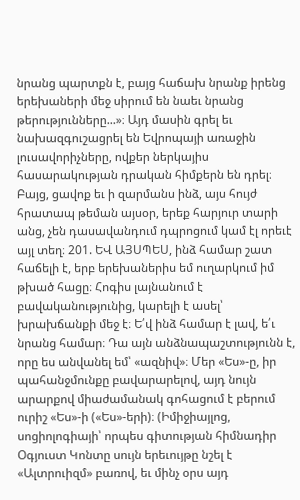նրանց պարտքն է, բայց հաճախ նրանք իրենց երեխաների մեջ սիրում են նաեւ նրանց թերությունները...»։ Այդ մասին գրել եւ նախազգուշացրել են Եվրոպայի առաջին լուսավորիչները, ովքեր ներկայիս հասարակության դրական հիմքերն են դրել։ Բայց, ցավոք եւ ի զարմանս ինձ, այս հույժ հրատապ թեման այսօր, երեք հարյուր տարի անց, չեն դասավանդում դպրոցում կամ էլ որեւէ այլ տեղ։ 201. ԵՎ ԱՅՍՊԵՍ, ինձ համար շատ հաճելի է, երբ երեխաներիս եմ ուղարկում իմ թխած հացը։ Հոգիս լայնանում է բավականությունից, կարելի է ասել՝ խրախճանքի մեջ է։ Ե՛վ ինձ համար է լավ, ե՛ւ նրանց համար։ Դա այն անձնապաշտությունն է, որը ես անվանել եմ՝ «ազնիվ»։ Մեր «Ես»-ը, իր պահանջմունքը բավարարելով, այդ նույն արարքով միաժամանակ գոհացում է բերում ուրիշ «Ես»-ի («Ես»-երի)։ (Իմիջիայլոց, սոցիոլոգիայի՝ որպես գիտության հիմնադիր Օգյուստ Կոնտը սույն երեւույթը նշել է «Ալտրուիզմ» բառով, եւ մինչ օրս այդ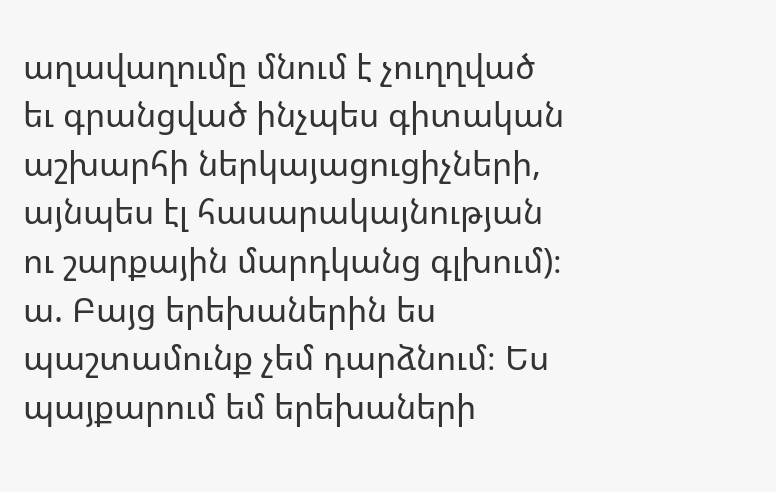աղավաղումը մնում է չուղղված եւ գրանցված ինչպես գիտական աշխարհի ներկայացուցիչների, այնպես էլ հասարակայնության ու շարքային մարդկանց գլխում)։ ա. Բայց երեխաներին ես պաշտամունք չեմ դարձնում։ Ես պայքարում եմ երեխաների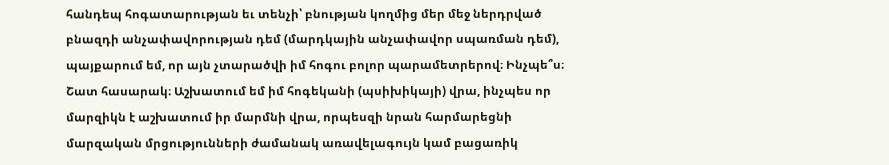հանդեպ հոգատարության եւ տենչի՝ բնության կողմից մեր մեջ ներդրված բնազդի անչափավորության դեմ (մարդկային անչափավոր սպառման դեմ), պայքարում եմ, որ այն չտարածվի իմ հոգու բոլոր պարամետրերով։ Ինչպե՞ս։ Շատ հասարակ։ Աշխատում եմ իմ հոգեկանի (պսիխիկայի) վրա, ինչպես որ մարզիկն է աշխատում իր մարմնի վրա, որպեսզի նրան հարմարեցնի մարզական մրցությունների ժամանակ առավելագույն կամ բացառիկ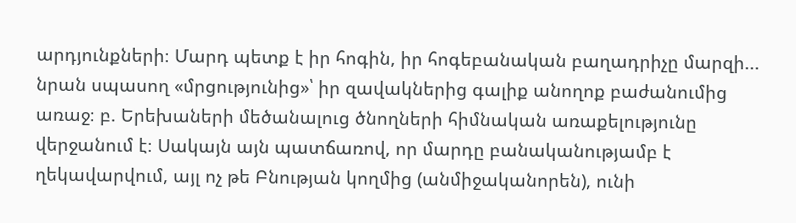արդյունքների։ Մարդ պետք է իր հոգին, իր հոգեբանական բաղադրիչը մարզի... նրան սպասող «մրցությունից»՝ իր զավակներից գալիք անողոք բաժանումից առաջ։ բ. Երեխաների մեծանալուց ծնողների հիմնական առաքելությունը վերջանում է։ Սակայն այն պատճառով, որ մարդը բանականությամբ է ղեկավարվում, այլ ոչ թե Բնության կողմից (անմիջականորեն), ունի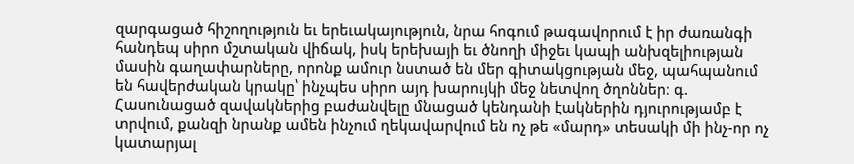զարգացած հիշողություն եւ երեւակայություն, նրա հոգում թագավորում է իր ժառանգի հանդեպ սիրո մշտական վիճակ, իսկ երեխայի եւ ծնողի միջեւ կապի անխզելիության մասին գաղափարները, որոնք ամուր նստած են մեր գիտակցության մեջ, պահպանում են հավերժական կրակը՝ ինչպես սիրո այդ խարույկի մեջ նետվող ծղոններ։ գ. Հասունացած զավակներից բաժանվելը մնացած կենդանի էակներին դյուրությամբ է տրվում, քանզի նրանք ամեն ինչում ղեկավարվում են ոչ թե «մարդ» տեսակի մի ինչ-որ ոչ կատարյալ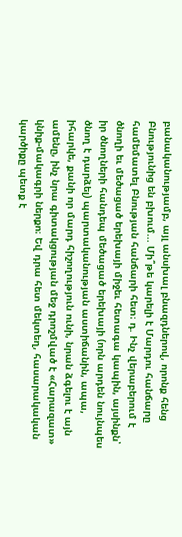բանականությամբ, այլ անսխալ բնազդներով, որոնք հենց Բնությունից են բխում... Մի՞թե կարելի է Մարդու հանճարը համեմատել Բնության հանճարի հետ։ դ. Ինչ վերաբերում է ծնողի եւ մեծացած երեխայի միջեւ հետագա կապին, այսինքն՝ իր ծնողների հանդեպ մեծացած երեխայի (որն արդեն նույնպես ծնող է դարձել) պարտականության աստիճանին, ապա, իհարկե, քանի որ մարդ հիշողություն ունի, նրան ձգելու է այն ամենը, ինչ նրա գիտակցության մեջ դրոշմված է «Հարազատ» կնիք-մակագրի ներքո։ Եվ դրա հետ մեկտեղ, հասարակական կարծիքը պետք է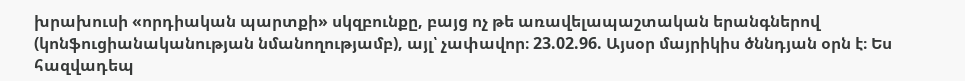խրախուսի «որդիական պարտքի» սկզբունքը, բայց ոչ թե առավելապաշտական երանգներով (կոնֆուցիանականության նմանողությամբ), այլ՝ չափավոր։ 23.02.96. Այսօր մայրիկիս ծննդյան օրն է։ Ես հազվադեպ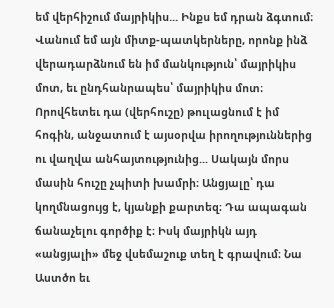եմ վերհիշում մայրիկիս... Ինքս եմ դրան ձգտում։ Վանում եմ այն միտք-պատկերները, որոնք ինձ վերադարձնում են իմ մանկություն՝ մայրիկիս մոտ, եւ ընդհանրապես՝ մայրիկիս մոտ։ Որովհետեւ դա (վերհուշը) թուլացնում է իմ հոգին, անջատում է այսօրվա իրողություններից ու վաղվա անհայտությունից... Սակայն մորս մասին հուշը չպիտի խամրի։ Անցյալը՝ դա կողմնացույց է, կյանքի քարտեզ։ Դա ապագան ճանաչելու գործիք է։ Իսկ մայրիկն այդ «անցյալի» մեջ վսեմաշուք տեղ է գրավում։ Նա Աստծո եւ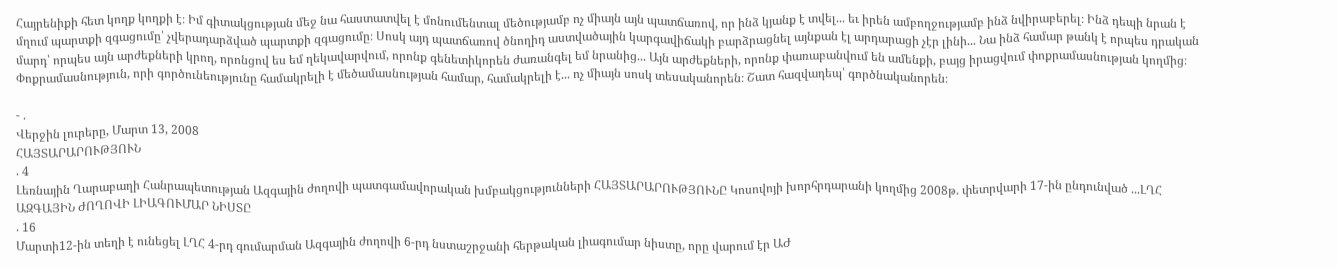Հայրենիքի հետ կողք կողքի է։ Իմ գիտակցության մեջ նա հաստատվել է մոնումենտալ մեծությամբ ոչ միայն այն պատճառով, որ ինձ կյանք է տվել... եւ իրեն ամբողջությամբ ինձ նվիրաբերել։ Ինձ դեպի նրան է մղում պարտքի զգացումը՝ չվերադարձված պարտքի զգացումը։ Սոսկ այդ պատճառով ծնողիդ աստվածային կարգավիճակի բարձրացնել այնքան էլ արդարացի չէր լինի... Նա ինձ համար թանկ է որպես դրական մարդ՝ որպես այն արժեքների կրող, որոնցով ես եմ ղեկավարվում, որոնք գենետիկորեն ժառանգել եմ նրանից... Այն արժեքների, որոնք փառաբանվում են ամենքի, բայց իրացվում փոքրամասնության կողմից։ Փոքրամասնություն, որի գործունեությունը համակրելի է մեծամասնության համար, համակրելի է... ոչ միայն սոսկ տեսականորեն։ Շատ հազվադեպ՝ գործնականորեն։

- .
Վերջին լուրերը, Մարտ 13, 2008
ՀԱՅՏԱՐԱՐՈՒԹՅՈՒՆ
. 4
Լեռնային Ղարաբաղի Հանրապետության Ազգային ժողովի պատգամավորական խմբակցությունների ՀԱՅՏԱՐԱՐՈՒԹՅՈՒՆԸ Կոսովոյի խորհրդարանի կողմից 2008թ. փետրվարի 17-ին ընդունված ...ԼՂՀ ԱԶԳԱՅԻՆ ԺՈՂՈՎԻ ԼԻԱԳՈՒՄԱՐ ՆԻՍՏԸ
. 16
Մարտի12-ին տեղի է ունեցել ԼՂՀ 4-րդ գումարման Ազգային ժողովի 6-րդ նստաշրջանի հերթական լիագումար նիստը, որը վարում էր ԱԺ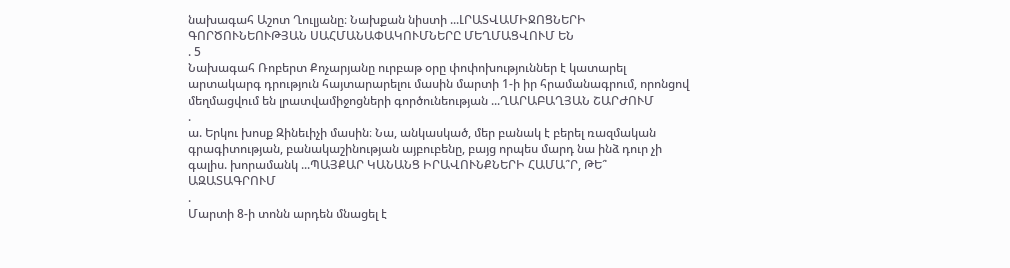նախագահ Աշոտ Ղուլյանը։ Նախքան նիստի ...ԼՐԱՏՎԱՄԻՋՈՑՆԵՐԻ ԳՈՐԾՈՒՆԵՈՒԹՅԱՆ ՍԱՀՄԱՆԱՓԱԿՈՒՄՆԵՐԸ ՄԵՂՄԱՑՎՈՒՄ ԵՆ
. 5
Նախագահ Ռոբերտ Քոչարյանը ուրբաթ օրը փոփոխություններ է կատարել արտակարգ դրություն հայտարարելու մասին մարտի 1-ի իր հրամանագրում, որոնցով մեղմացվում են լրատվամիջոցների գործունեության ...ՂԱՐԱԲԱՂՅԱՆ ՇԱՐԺՈՒՄ
.
ա. Երկու խոսք Զինեւիչի մասին։ Նա, անկասկած, մեր բանակ է բերել ռազմական գրագիտության, բանակաշինության այբուբենը, բայց որպես մարդ նա ինձ դուր չի գալիս. խորամանկ ...ՊԱՅՔԱՐ ԿԱՆԱՆՑ ԻՐԱՎՈՒՆՔՆԵՐԻ ՀԱՄԱ՞Ր, ԹԵ՞ ԱԶԱՏԱԳՐՈՒՄ
.
Մարտի 8-ի տոնն արդեն մնացել է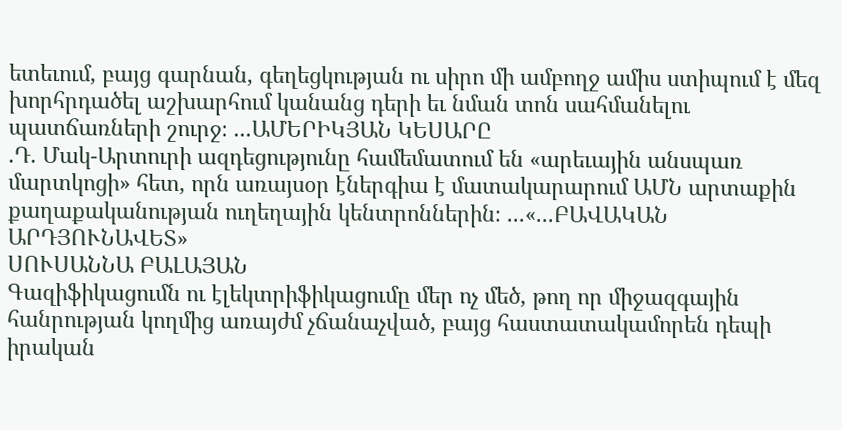ետեւում, բայց գարնան, գեղեցկության ու սիրո մի ամբողջ ամիս ստիպում է մեզ խորհրդածել աշխարհում կանանց դերի եւ նման տոն սահմանելու պատճառների շուրջ։ ...ԱՄԵՐԻԿՅԱՆ ԿԵՍԱՐԸ
.Դ. Մակ-Արտուրի ազդեցությունը համեմատում են «արեւային անսպառ մարտկոցի» հետ, որն առայսօր էներգիա է մատակարարում ԱՄՆ արտաքին քաղաքականության ուղեղային կենտրոններին։ ...«...ԲԱՎԱԿԱՆ ԱՐԴՅՈՒՆԱՎԵՏ»
ՍՈՒՍԱՆՆԱ ԲԱԼԱՅԱՆ
Գազիֆիկացումն ու էլեկտրիֆիկացումը մեր ոչ մեծ, թող որ միջազգային հանրության կողմից առայժմ չճանաչված, բայց հաստատակամորեն դեպի իրական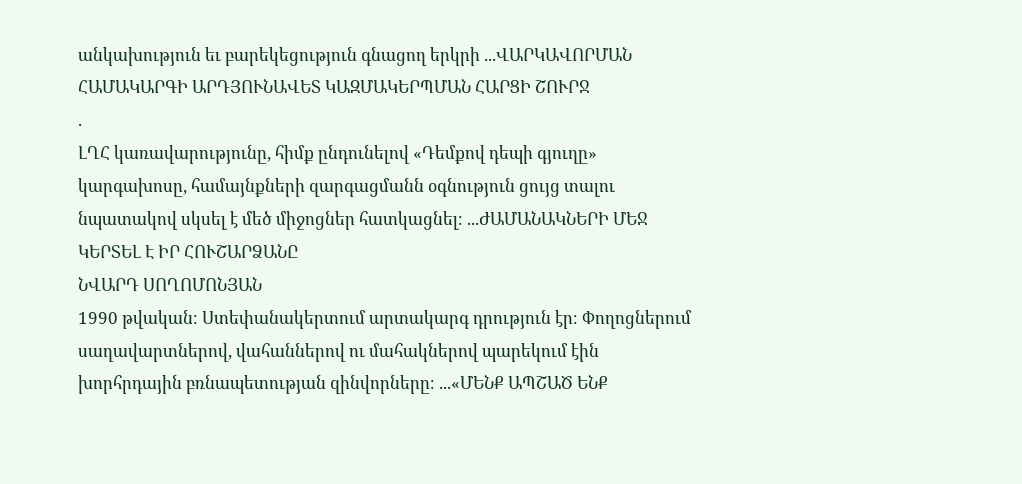անկախություն եւ բարեկեցություն գնացող երկրի ...ՎԱՐԿԱՎՈՐՄԱՆ ՀԱՄԱԿԱՐԳԻ ԱՐԴՅՈՒՆԱՎԵՏ ԿԱԶՄԱԿԵՐՊՄԱՆ ՀԱՐՑԻ ՇՈՒՐՋ
.
ԼՂՀ կառավարությունը, հիմք ընդունելով «Դեմքով դեպի գյուղը» կարգախոսը, համայնքների զարգացմանն օգնություն ցույց տալու նպատակով սկսել է մեծ միջոցներ հատկացնել։ ...ԺԱՄԱՆԱԿՆԵՐԻ ՄԵՋ ԿԵՐՏԵԼ Է ԻՐ ՀՈՒՇԱՐՁԱՆԸ
ՆՎԱՐԴ ՍՈՂՈՄՈՆՅԱՆ
1990 թվական։ Ստեփանակերտում արտակարգ դրություն էր։ Փողոցներում սաղավարտներով, վահաններով ու մահակներով պարեկում էին խորհրդային բռնապետության զինվորները։ ...«ՄԵՆՔ ԱՊՇԱԾ ԵՆՔ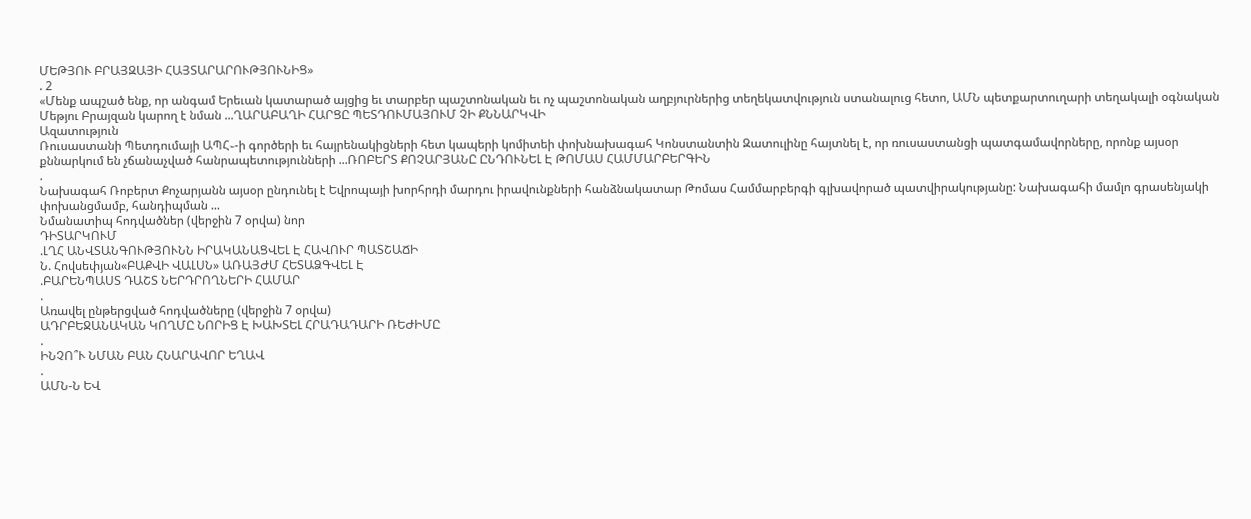ՄԵԹՅՈՒ ԲՐԱՅԶԱՅԻ ՀԱՅՏԱՐԱՐՈՒԹՅՈՒՆԻՑ»
. 2
«Մենք ապշած ենք, որ անգամ Երեւան կատարած այցից եւ տարբեր պաշտոնական եւ ոչ պաշտոնական աղբյուրներից տեղեկատվություն ստանալուց հետո, ԱՄՆ պետքարտուղարի տեղակալի օգնական Մեթյու Բրայզան կարող է նման ...ՂԱՐԱԲԱՂԻ ՀԱՐՑԸ ՊԵՏԴՈՒՄԱՅՈՒՄ ՉԻ ՔՆՆԱՐԿՎԻ
Ազատություն
Ռուսաստանի Պետդումայի ԱՊՀ֊-ի գործերի եւ հայրենակիցների հետ կապերի կոմիտեի փոխնախագահ Կոնստանտին Զատուլինը հայտնել է, որ ռուսաստանցի պատգամավորները, որոնք այսօր քննարկում են չճանաչված հանրապետությունների ...ՌՈԲԵՐՏ ՔՈՉԱՐՅԱՆԸ ԸՆԴՈՒՆԵԼ Է ԹՈՄԱՍ ՀԱՄՄԱՐԲԵՐԳԻՆ
.
Նախագահ Ռոբերտ Քոչարյանն այսօր ընդունել է Եվրոպայի խորհրդի մարդու իրավունքների հանձնակատար Թոմաս Համմարբերգի գլխավորած պատվիրակությանը: Նախագահի մամլո գրասենյակի փոխանցմամբ, հանդիպման ...
Նմանատիպ հոդվածներ (վերջին 7 օրվա) նոր
ԴԻՏԱՐԿՈՒՄ
.ԼՂՀ ԱՆՎՏԱՆԳՈՒԹՅՈՒՆՆ ԻՐԱԿԱՆԱՑՎԵԼ Է ՀԱՎՈՒՐ ՊԱՏՇԱՃԻ
Ն. Հովսեփյան«ԲԱՔՎԻ ՎԱԼՍՆ» ԱՌԱՅԺՄ ՀԵՏԱՁԳՎԵԼ Է
.ԲԱՐԵՆՊԱՍՏ ԴԱՇՏ ՆԵՐԴՐՈՂՆԵՐԻ ՀԱՄԱՐ
.
Առավել ընթերցված հոդվածները (վերջին 7 օրվա)
ԱԴՐԲԵՋԱՆԱԿԱՆ ԿՈՂՄԸ ՆՈՐԻՑ Է ԽԱԽՏԵԼ ՀՐԱԴԱԴԱՐԻ ՌԵԺԻՄԸ
.
ԻՆՉՈ՞Ւ ՆՄԱՆ ԲԱՆ ՀՆԱՐԱՎՈՐ ԵՂԱՎ
.
ԱՄՆ-Ն ԵՎ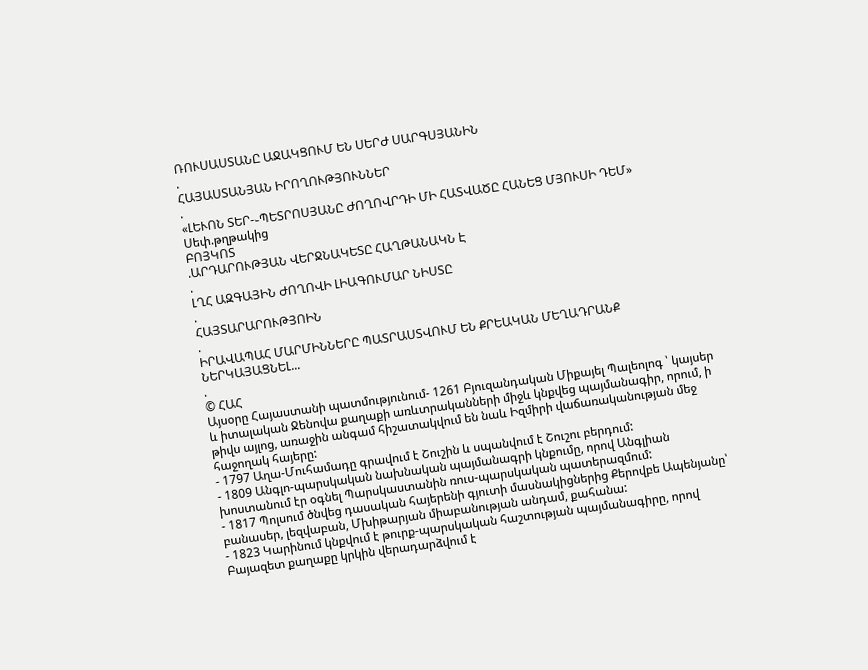ՌՈՒՍԱՍՏԱՆԸ ԱՋԱԿՑՈՒՄ ԵՆ ՍԵՐԺ ՍԱՐԳՍՅԱՆԻՆ
.
ՀԱՅԱՍՏԱՆՅԱՆ ԻՐՈՂՈՒԹՅՈՒՆՆԵՐ
.
«ԼԵՒՈՆ ՏԵՐ-֊ՊԵՏՐՈՍՅԱՆԸ ԺՈՂՈՎՐԴԻ ՄԻ ՀԱՏՎԱԾԸ ՀԱՆԵՑ ՄՅՈՒՍԻ ԴԵՄ»
Սեփ.թղթակից
ԲՈՅԿՈՏ
.ԱՐԴԱՐՈՒԹՅԱՆ ՎԵՐՋՆԱԿԵՏԸ ՀԱՂԹԱՆԱԿՆ Է
.
ԼՂՀ ԱԶԳԱՅԻՆ ԺՈՂՈՎԻ ԼԻԱԳՈՒՄԱՐ ՆԻՍՏԸ
.
ՀԱՅՏԱՐԱՐՈՒԹՅՈԻՆ
.
ԻՐԱՎԱՊԱՀ ՄԱՐՄԻՆՆԵՐԸ ՊԱՏՐԱՍՏՎՈՒՄ ԵՆ ՔՐԵԱԿԱՆ ՄԵՂԱԴՐԱՆՔ ՆԵՐԿԱՅԱՑՆԵԼ...
.
© ՀԱՀ
Այսօրը Հայաստանի պատմությունում- 1261 Բյուզանդական Միքայել Պալեոլոգ ՝ կայսեր և իտալական Ջենովա քաղաքի առևտրականների միջև կնքվեց պայմանագիր, որում, ի թիվս այլոց, առաջին անգամ հիշատակվում են նաև Իզմիրի վաճառականության մեջ հաջողակ հայերը:
- 1797 Աղա-Մուհամադը գրավում է Շուշին և սպանվում է Շուշու բերդում:
- 1809 Անգլո-պարսկական նախնական պայմանագրի կնքումը, որով Անգլիան խոստանում էր օգնել Պարսկաստանին ռուս-պարսկական պատերազմում:
- 1817 Պոլսում ծնվեց դասական հայերենի գյուտի մասնակիցներից Քերովբե Ապենյանը՝ բանասեր, լեզվաբան, Մխիթարյան միաբանության անդամ, քահանա:
- 1823 Կարինում կնքվում է թուրք-պարսկական հաշտության պայմանագիրը, որով Բայազետ քաղաքը կրկին վերադարձվում է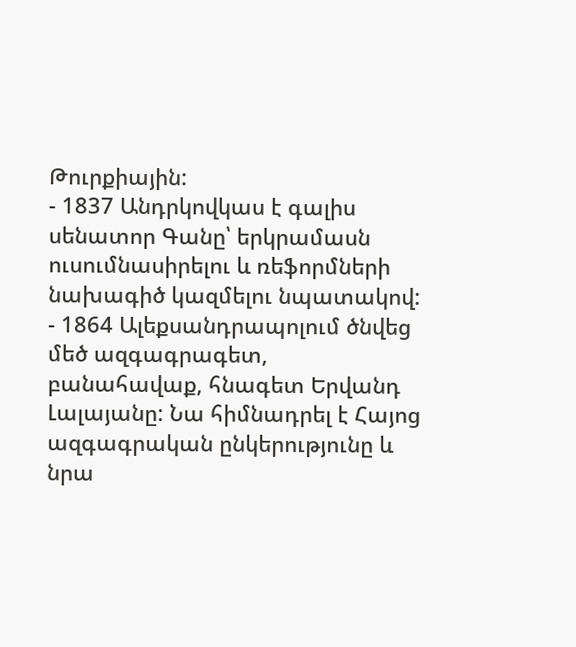Թուրքիային:
- 1837 Անդրկովկաս է գալիս սենատոր Գանը՝ երկրամասն ուսումնասիրելու և ռեֆորմների նախագիծ կազմելու նպատակով:
- 1864 Ալեքսանդրապոլում ծնվեց մեծ ազգագրագետ, բանահավաք, հնագետ Երվանդ Լալայանը: Նա հիմնադրել է Հայոց ազգագրական ընկերությունը և նրա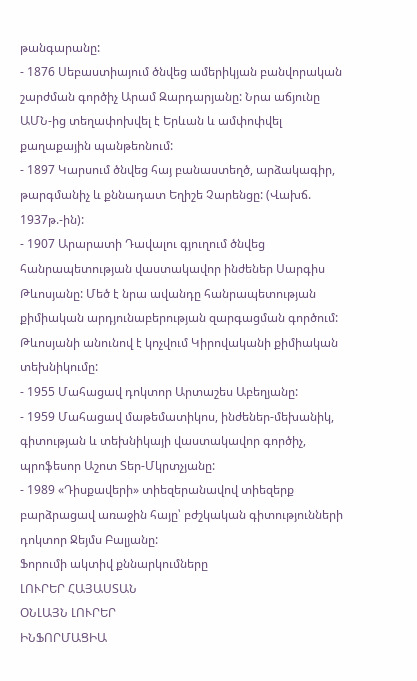թանգարանը:
- 1876 Սեբաստիայում ծնվեց ամերիկյան բանվորական շարժման գործիչ Արամ Զարդարյանը: Նրա աճյունը ԱՄՆ-ից տեղափոխվել է Երևան և ամփոփվել քաղաքային պանթեոնում:
- 1897 Կարսում ծնվեց հայ բանաստեղծ, արձակագիր, թարգմանիչ և քննադատ Եղիշե Չարենցը: (Վախճ. 1937թ.-ին):
- 1907 Արարատի Դավալու գյուղում ծնվեց հանրապետության վաստակավոր ինժեներ Սարգիս Թևոսյանը: Մեծ է նրա ավանդը հանրապետության քիմիական արդյունաբերության զարգացման գործում: Թևոսյանի անունով է կոչվում Կիրովականի քիմիական տեխնիկումը:
- 1955 Մահացավ դոկտոր Արտաշես Աբեղյանը:
- 1959 Մահացավ մաթեմատիկոս, ինժեներ-մեխանիկ, գիտության և տեխնիկայի վաստակավոր գործիչ, պրոֆեսոր Աշոտ Տեր-Մկրտչյանը:
- 1989 «Դիսքավերի» տիեզերանավով տիեզերք բարձրացավ առաջին հայը՝ բժշկական գիտությունների դոկտոր Ջեյմս Բալյանը:
Ֆորումի ակտիվ քննարկումները
ԼՈՒՐԵՐ ՀԱՅԱՍՏԱՆ
ՕՆԼԱՅՆ ԼՈՒՐԵՐ
ԻՆՖՈՐՄԱՑԻԱ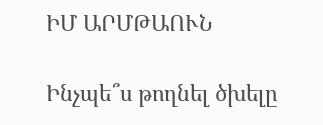ԻՄ ԱՐՄԹԱՈՒՆ

Ինչպե՞ս թողնել ծխելը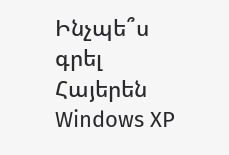Ինչպե՞ս գրել Հայերեն Windows XP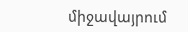միջավայրում